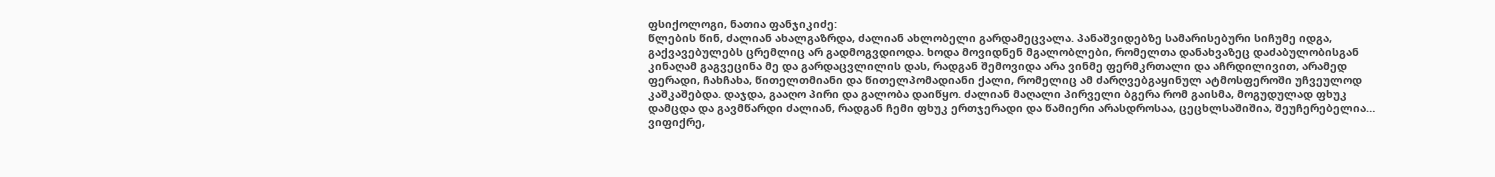ფსიქოლოგი, ნათია ფანჯიკიძე:
წლების წინ, ძალიან ახალგაზრდა, ძალიან ახლობელი გარდამეცვალა. პანაშვიდებზე სამარისებური სიჩუმე იდგა, გაქვავებულებს ცრემლიც არ გადმოგვდიოდა. ხოდა მოვიდნენ მგალობლები, რომელთა დანახვაზეც დაძაბულობისგან კინაღამ გაგვეცინა მე და გარდაცვლილის დას, რადგან შემოვიდა არა ვინმე ფერმკრთალი და აჩრდილივით, არამედ ფერადი, ჩახჩახა, წითელთმიანი და წითელპომადიანი ქალი, რომელიც ამ ძარღვებგაყინულ ატმოსფეროში უჩვეულოდ კაშკაშებდა. დაჯდა, გააღო პირი და გალობა დაიწყო. ძალიან მაღალი პირველი ბგერა რომ გაისმა, მოგუდულად ფხუკ დამცდა და გავმწარდი ძალიან, რადგან ჩემი ფხუკ ერთჯერადი და წამიერი არასდროსაა, ცეცხლსაშიშია, შეუჩერებელია… ვიფიქრე,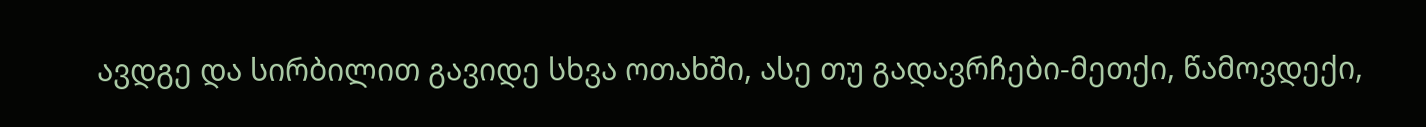ავდგე და სირბილით გავიდე სხვა ოთახში, ასე თუ გადავრჩები-მეთქი, წამოვდექი,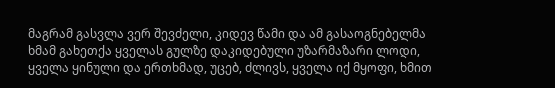მაგრამ გასვლა ვერ შევძელი, კიდევ წამი და ამ გასაოგნებელმა ხმამ გახეთქა ყველას გულზე დაკიდებული უზარმაზარი ლოდი, ყველა ყინული და ერთხმად, უცებ, ძლივს, ყველა იქ მყოფი, ხმით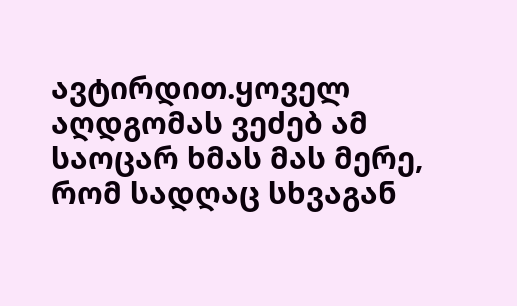ავტირდით.ყოველ აღდგომას ვეძებ ამ საოცარ ხმას მას მერე, რომ სადღაც სხვაგან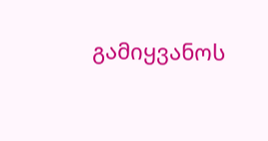გამიყვანოს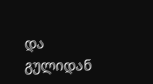და გულიდან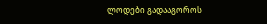ლოდები გადააგოროს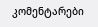კომენტარები